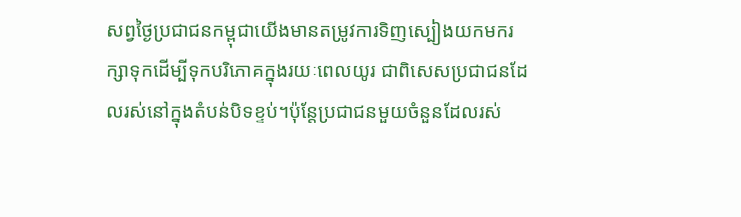សព្វថ្ងៃប្រជាជនកម្ពុជាយើងមានតម្រូវការទិញស្បៀងយកមករក្សាទុកដើម្បីទុកបរិភោគក្នុងរយៈពេលយូរ ជាពិសេសប្រជាជនដែលរស់នៅក្នុងតំបន់បិទខ្ទប់។ប៉ុន្តែប្រជាជនមួយចំនួនដែលរស់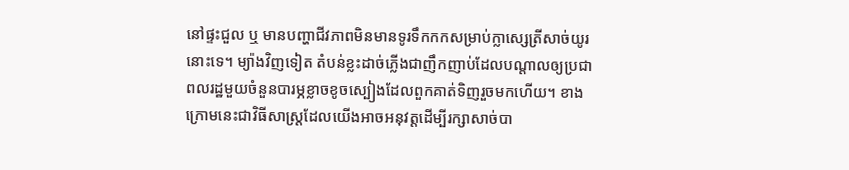នៅផ្ទះជួល ឬ មានបញ្ហាជីវភាពមិនមានទូរទឹកកកសម្រាប់ក្លាស្សេត្រីសាច់យូរនោះទេ។ ម្យ៉ាងវិញទៀត តំបន់ខ្លះដាច់ភ្លើងជាញឹកញាប់ដែលបណ្តាលឲ្យប្រជាពលរដ្ឋមួយចំនួនបារម្ភខ្លាចខូចស្បៀងដែលពួកគាត់ទិញរួចមកហើយ។ ខាងក្រោមនេះជាវិធីសាស្រ្តដែលយើងអាចអនុវត្តដើម្បីរក្សាសាច់បា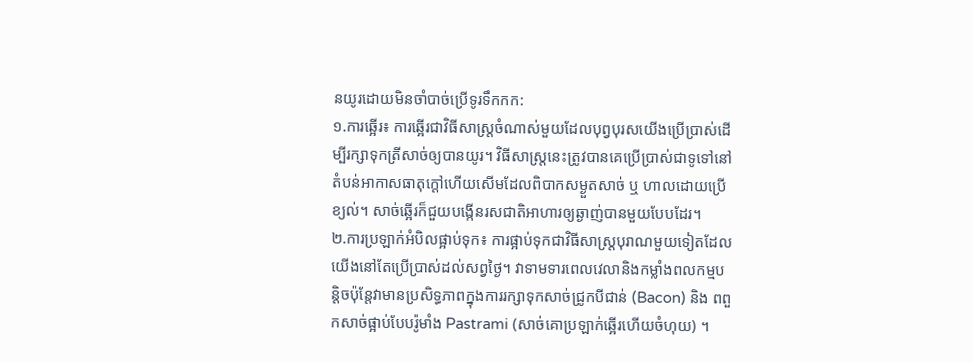នយូរដោយមិនចាំបាច់ប្រើទូរទឹកកក:
១.ការឆ្អើរ៖ ការឆ្អើរជាវិធីសាស្រ្តចំណាស់មួយដែលបុព្វបុរសយើងប្រើប្រាស់ដើម្បីរក្សាទុកត្រីសាច់ឲ្យបានយូរ។ វិធីសាស្រ្តនេះត្រូវបានគេប្រើប្រាស់ជាទូទៅនៅតំបន់អាកាសធាតុក្តៅហើយសើមដែលពិបាកសម្ងួតសាច់ ឬ ហាលដោយប្រើខ្យល់។ សាច់ឆ្អើរក៏ជួយបង្កើនរសជាតិអាហារឲ្យឆ្ងាញ់បានមួយបែបដែរ។
២.ការប្រឡាក់អំបិលផ្អាប់ទុក៖ ការផ្អាប់ទុកជាវិធីសាស្រ្តបុរាណមួយទៀតដែលយើងនៅតែប្រើប្រាស់ដល់សព្វថ្ងៃ។ វាទាមទារពេលវេលានិងកម្លាំងពលកម្មបន្តិចប៉ុន្តែវាមានប្រសិទ្ធភាពក្នុងការរក្សាទុកសាច់ជ្រូកបីជាន់ (Bacon) និង ពពួកសាច់ផ្អាប់បែបរ៉ូមាំង Pastrami (សាច់គោប្រឡាក់ឆ្អើរហើយចំហុយ) ។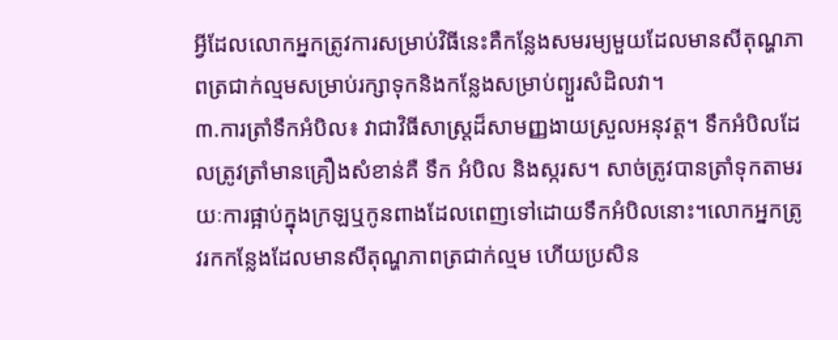អ្វីដែលលោកអ្នកត្រូវការសម្រាប់វិធីនេះគឺកន្លែងសមរម្យមួយដែលមានសីតុណ្ហភាពត្រជាក់ល្មមសម្រាប់រក្សាទុកនិងកន្លែងសម្រាប់ព្យួរសំដិលវា។
៣.ការត្រាំទឹកអំបិល៖ វាជាវិធីសាស្រ្តដ៏សាមញ្ញងាយស្រួលអនុវត្ត។ ទឹកអំបិលដែលត្រូវត្រាំមានគ្រឿងសំខាន់គឺ ទឹក អំបិល និងស្ករស។ សាច់ត្រូវបានត្រាំទុកតាមរយៈការផ្អាប់ក្នុងក្រឡឬកូនពាងដែលពេញទៅដោយទឹកអំបិលនោះ។លោកអ្នកត្រូវរកកន្លែងដែលមានសីតុណ្ហភាពត្រជាក់ល្មម ហើយប្រសិន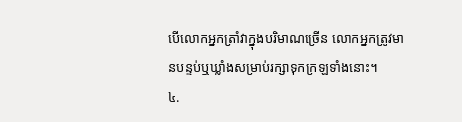បើលោកអ្នកត្រាំវាក្នុងបរិមាណច្រើន លោកអ្នកត្រូវមានបន្ទប់ឬឃ្លាំងសម្រាប់រក្សាទុកក្រឡទាំងនោះ។
៤.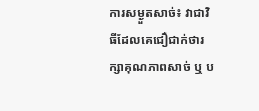ការសម្ងួតសាច់៖ វាជាវិធីដែលគេជឿជាក់ថារក្សាគុណភាពសាច់ ឬ ប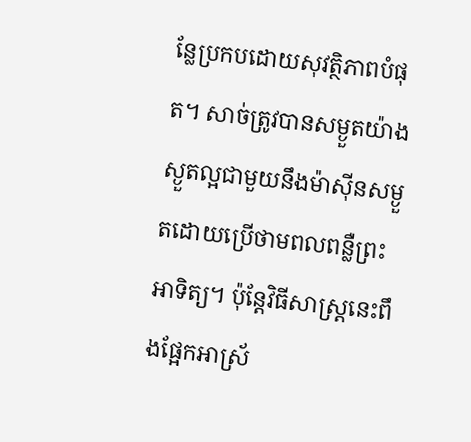ន្លែប្រកបដោយសុវត្ថិភាពបំផុត។ សាច់ត្រូវបានសម្ងួតយ៉ាងស្ងួតល្អជាមួយនឹងម៉ាស៊ីនសម្ងួតដោយប្រើថាមពលពន្លឺព្រះអាទិត្យ។ ប៉ុន្តែវិធីសាស្រ្តនេះពឹងផ្អែកអាស្រ័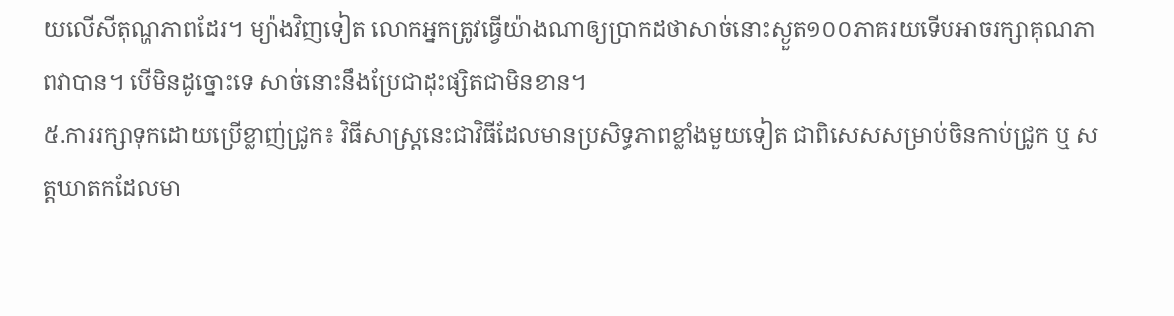យលើសីតុណ្ហភាពដែរ។ ម្យ៉ាងវិញទៀត លោកអ្នកត្រូវធ្វើយ៉ាងណាឲ្យប្រាកដថាសាច់នោះស្ងួត១០០ភាគរយទើបអាចរក្សាគុណភាពវាបាន។ បើមិនដូច្នោះទេ សាច់នោះនឹងប្រែជាដុះផ្សិតជាមិនខាន។
៥.ការរក្សាទុកដោយប្រើខ្លាញ់ជ្រូក៖ វិធីសាស្រ្តនេះជាវិធីដែលមានប្រសិទ្ធភាពខ្លាំងមួយទៀត ជាពិសេសសម្រាប់ចិនកាប់ជ្រូក ឬ សត្តឃាតកដែលមា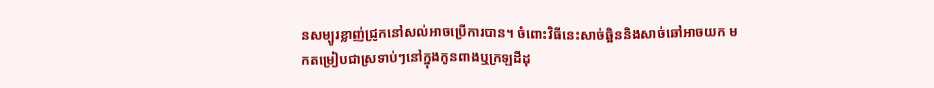នសម្បូរខ្លាញ់ជ្រូកនៅសល់អាចប្រើការបាន។ ចំពោះវិធីនេះសាច់ឆ្អិននិងសាច់ឆៅអាចយក មកតម្រៀបជាស្រទាប់ៗនៅក្នុងកូនពាងឬក្រឡដីដុ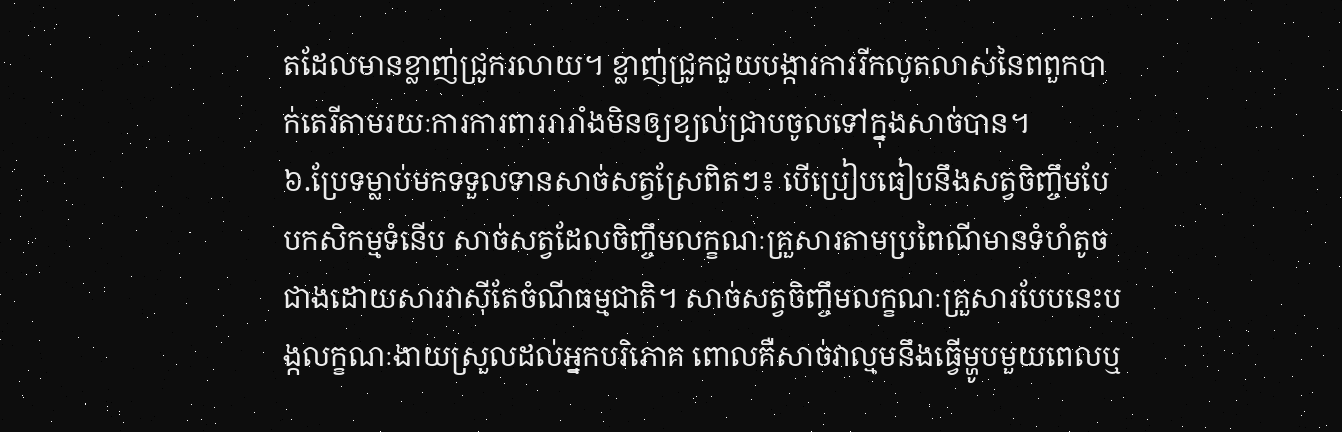តដែលមានខ្លាញ់ជ្រូករលាយ។ ខ្លាញ់ជ្រូកជួយបង្ការការរីកលូតលាស់នៃពពួកបាក់តេរីតាមរយៈការការពាររារាំងមិនឲ្យខ្យល់ជ្រាបចូលទៅក្នុងសាច់បាន។
៦.ប្រែទម្លាប់មកទទួលទានសាច់សត្វស្រែពិតៗ៖ បើប្រៀបធៀបនឹងសត្វចិញ្ចឹមបែបកសិកម្មទំនើប សាច់សត្វដែលចិញ្ចឹមលក្ខណៈគ្រួសារតាមប្រពៃណីមានទំហំតូចជាងដោយសារវាស៊ីតែចំណីធម្មជាតិ។ សាច់សត្វចិញ្ចឹមលក្ខណៈគ្រួសារបែបនេះបង្កលក្ខណៈងាយស្រួលដល់អ្នកបរិភោគ ពោលគឺសាច់វាល្មមនឹងធ្វើម្ហូបមួយពេលឬ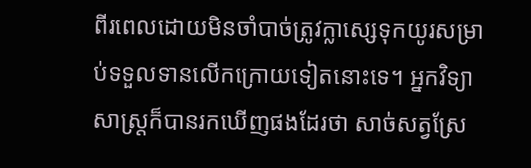ពីរពេលដោយមិនចាំបាច់ត្រូវក្លាស្សេទុកយូរសម្រាប់ទទួលទានលើកក្រោយទៀតនោះទេ។ អ្នកវិទ្យាសាស្រ្តក៏បានរកឃើញផងដែរថា សាច់សត្វស្រែ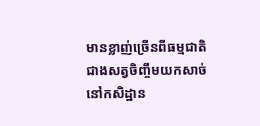មានខ្លាញ់ច្រើនពីធម្មជាតិជាងសត្វចិញ្ចឹមយកសាច់នៅកសិដ្ឋាន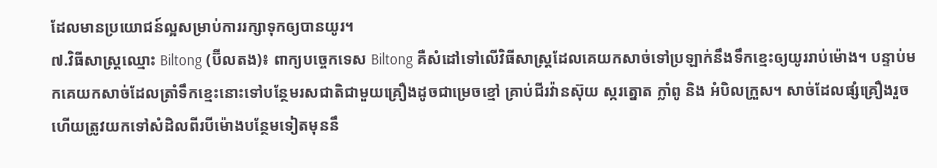ដែលមានប្រយោជន៍ល្អសម្រាប់ការរក្សាទុកឲ្យបានយូរ។
៧.វិធីសាស្រ្តឈ្មោះ Biltong (ប៊ីលតង)៖ ពាក្យបច្ចេកទេស Biltong គឺសំដៅទៅលើវិធីសាស្រ្តដែលគេយកសាច់ទៅប្រឡាក់នឹងទឹកខ្មេះឲ្យយូររាប់ម៉ោង។ បន្ទាប់មកគេយកសាច់ដែលត្រាំទឹកខ្មេះនោះទៅបន្ថែមរសជាតិជាមួយគ្រឿងដូចជាម្រេចខ្មៅ គ្រាប់ជីរវ៉ានស៊ុយ ស្ករត្នោត ក្លាំពូ និង អំបិលក្រួស។ សាច់ដែលផ្សំគ្រឿងរួចហើយត្រូវយកទៅសំដិលពីរបីម៉ោងបន្ថែមទៀតមុននឹ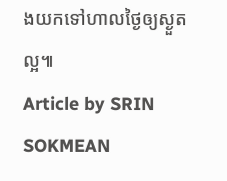ងយកទៅហាលថ្ងៃឲ្យស្ងួតល្អ៕
Article by SRIN SOKMEAN